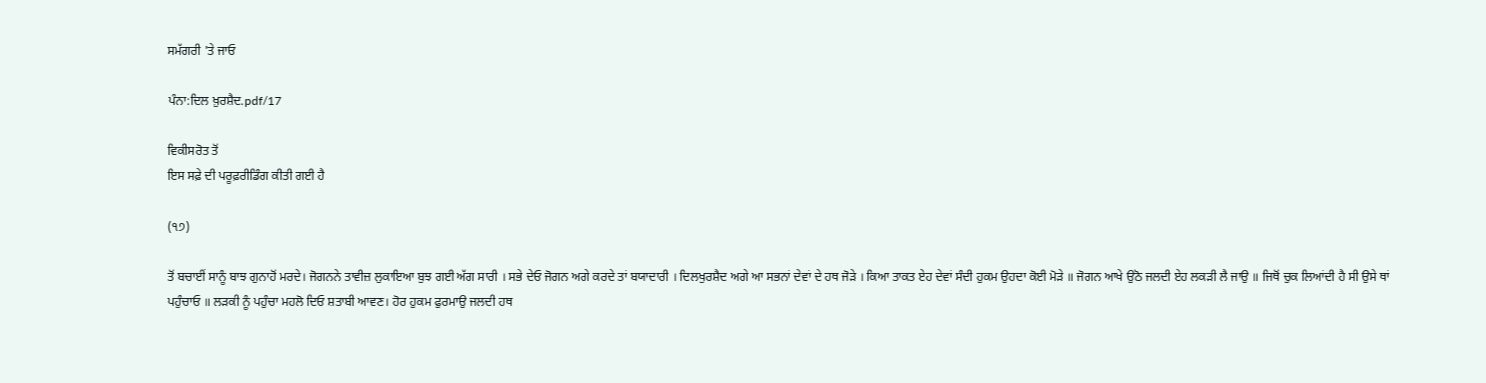ਸਮੱਗਰੀ 'ਤੇ ਜਾਓ

ਪੰਨਾ:ਦਿਲ ਖ਼ੁਰਸ਼ੈਦ.pdf/17

ਵਿਕੀਸਰੋਤ ਤੋਂ
ਇਸ ਸਫ਼ੇ ਦੀ ਪਰੂਫ਼ਰੀਡਿੰਗ ਕੀਤੀ ਗਈ ਹੈ

(੧੭)

ਤੋਂ ਬਚਾਈਂ ਸਾਨੂੰ ਬਾਝ ਗੁਨਾਹੋਂ ਮਰਦੇ। ਜੋਗਨਨੇ ਤਾਵੀਜ਼ ਲੁਕਾਇਆ ਬੁਝ ਗਈ ਅੱਗ ਸਾਰੀ । ਸਭੇ ਦੇਓ ਜੋਗਨ ਅਗੇ ਕਰਦੇ ਤਾਂ ਬਯਾਦਾਰੀ । ਦਿਲਖੁਰਸ਼ੈਦ ਅਗੇ ਆ ਸਭਨਾਂ ਦੇਵਾਂ ਦੇ ਹਥ ਜੋੜੇ । ਕਿਆ ਤਾਕਤ ਏਹ ਦੇਵਾਂ ਸੰਦੀ ਹੁਕਮ ਉਹਦਾ ਕੋਈ ਮੋੜੇ ॥ ਜੋਗਨ ਆਖੇ ਉਠੋ ਜਲਦੀ ਏਹ ਲਕੜੀ ਲੈ ਜਾਉ ॥ ਜਿਥੋਂ ਚੁਕ ਲਿਆਂਦੀ ਹੈ ਸੀ ਉਸੇ ਥਾਂ ਪਹੁੰਚਾਓ ॥ ਲੜਕੀ ਨੂੰ ਪਹੁੰਚਾ ਮਹਲੋ ਦਿਓ ਸ਼ਤਾਬੀ ਆਵਣ। ਹੋਰ ਹੁਕਮ ਫੁਰਮਾਉ ਜਲਦੀ ਹਥ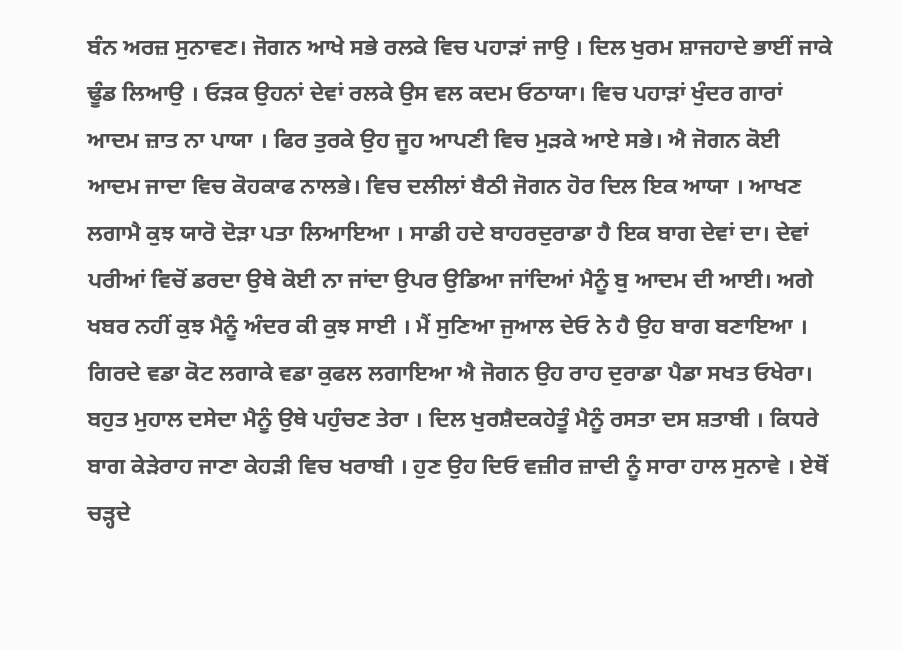ਬੰਨ ਅਰਜ਼ ਸੁਨਾਵਣ। ਜੋਗਨ ਆਖੇ ਸਭੇ ਰਲਕੇ ਵਿਚ ਪਹਾੜਾਂ ਜਾਉ । ਦਿਲ ਖੁਰਮ ਸ਼ਾਜਹਾਦੇ ਭਾਈਂ ਜਾਕੇ ਢੂੰਡ ਲਿਆਉ । ਓੜਕ ਉਹਨਾਂ ਦੇਵਾਂ ਰਲਕੇ ਉਸ ਵਲ ਕਦਮ ਓਠਾਯਾ। ਵਿਚ ਪਹਾੜਾਂ ਖੁੰਦਰ ਗਾਰਾਂ ਆਦਮ ਜ਼ਾਤ ਨਾ ਪਾਯਾ । ਫਿਰ ਤੁਰਕੇ ਉਹ ਜੂਹ ਆਪਣੀ ਵਿਚ ਮੁੜਕੇ ਆਏ ਸਭੇ। ਐ ਜੋਗਨ ਕੋਈ ਆਦਮ ਜਾਦਾ ਵਿਚ ਕੋਹਕਾਫ ਨਾਲਭੇ। ਵਿਚ ਦਲੀਲਾਂ ਬੈਠੀ ਜੋਗਨ ਹੋਰ ਦਿਲ ਇਕ ਆਯਾ । ਆਖਣ ਲਗਾਮੈ ਕੁਝ ਯਾਰੋ ਦੋੜਾ ਪਤਾ ਲਿਆਇਆ । ਸਾਡੀ ਹਦੇ ਬਾਹਰਦੁਰਾਡਾ ਹੈ ਇਕ ਬਾਗ ਦੇਵਾਂ ਦਾ। ਦੇਵਾਂ ਪਰੀਆਂ ਵਿਚੋਂ ਡਰਦਾ ਉਥੇ ਕੋਈ ਨਾ ਜਾਂਦਾ ਉਪਰ ਉਡਿਆ ਜਾਂਦਿਆਂ ਮੈਨੂੰ ਬੁ ਆਦਮ ਦੀ ਆਈ। ਅਗੇ ਖਬਰ ਨਹੀਂ ਕੁਝ ਮੈਨੂੰ ਅੰਦਰ ਕੀ ਕੁਝ ਸਾਈ । ਮੈਂ ਸੁਣਿਆ ਜੁਆਲ ਦੇਓ ਨੇ ਹੈ ਉਹ ਬਾਗ ਬਣਾਇਆ । ਗਿਰਦੇ ਵਡਾ ਕੋਟ ਲਗਾਕੇ ਵਡਾ ਕੁਫਲ ਲਗਾਇਆ ਐ ਜੋਗਨ ਉਹ ਰਾਹ ਦੁਰਾਡਾ ਪੈਡਾ ਸਖਤ ਓਖੇਰਾ। ਬਹੁਤ ਮੁਹਾਲ ਦਸੇਦਾ ਮੈਨੂੰ ਉਥੇ ਪਹੁੰਚਣ ਤੇਰਾ । ਦਿਲ ਖੁਰਸ਼ੈਦਕਹੇਤੂੰ ਮੈਨੂੰ ਰਸਤਾ ਦਸ ਸ਼ਤਾਬੀ । ਕਿਧਰੇ ਬਾਗ ਕੇੜੇਰਾਹ ਜਾਣਾ ਕੇਹੜੀ ਵਿਚ ਖਰਾਬੀ । ਹੁਣ ਉਹ ਦਿਓ ਵਜ਼ੀਰ ਜ਼ਾਦੀ ਨੂੰ ਸਾਰਾ ਹਾਲ ਸੁਨਾਵੇ । ਏਥੋਂ ਚੜ੍ਹਦੇ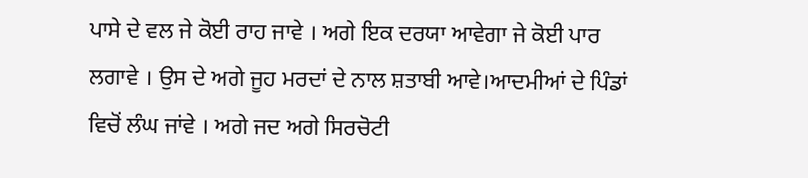ਪਾਸੇ ਦੇ ਵਲ ਜੇ ਕੋਈ ਰਾਹ ਜਾਵੇ । ਅਗੇ ਇਕ ਦਰਯਾ ਆਵੇਗਾ ਜੇ ਕੋਈ ਪਾਰ ਲਗਾਵੇ । ਉਸ ਦੇ ਅਗੇ ਜੂਹ ਮਰਦਾਂ ਦੇ ਨਾਲ ਸ਼ਤਾਬੀ ਆਵੇ।ਆਦਮੀਆਂ ਦੇ ਪਿੰਡਾਂ ਵਿਚੋਂ ਲੰਘ ਜਾਂਵੇ । ਅਗੇ ਜਦ ਅਗੇ ਸਿਰਚੋਟੀ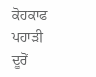ਕੋਹਕਾਫ ਪਹਾੜੀ ਦੂਰੋਂ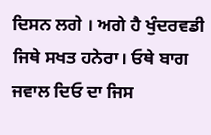ਦਿਸਨ ਲਗੇ । ਅਗੇ ਹੈ ਖੁੰਦਰਵਡੀ ਜਿਥੇ ਸਖਤ ਹਨੇਰਾ। ਓਥੇ ਬਾਗ ਜਵਾਲ ਦਿਓ ਦਾ ਜਿਸ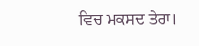ਵਿਚ ਮਕਸਦ ਤੇਰਾ।